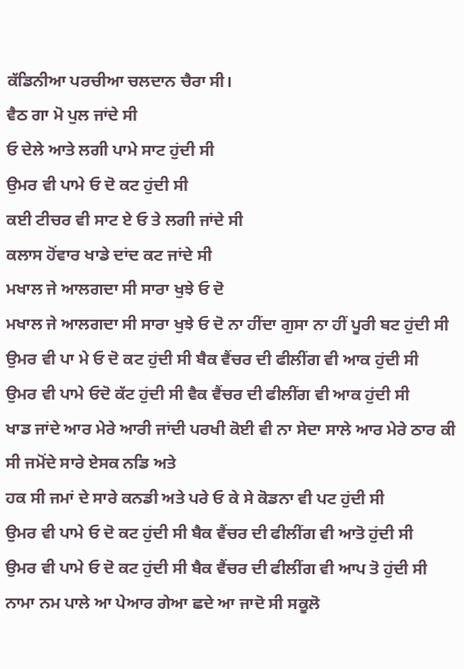ਕੱਡਿਨੀਆ ਪਰਚੀਆ ਚਲਦਾਨ ਚੈਰਾ ਸੀ।
ਵੈਠ ਗਾ ਮੋ ਪੁਲ ਜਾਂਦੇ ਸੀ
ਓ ਦੇਲੇ ਆਤੇ ਲਗੀ ਪਾਮੇ ਸਾਟ ਹੁਂਦੀ ਸੀ
ਉਮਰ ਵੀ ਪਾਮੇ ਓ ਦੋ ਕਟ ਹੁਂਦੀ ਸੀ
ਕਈ ਟੀਚਰ ਵੀ ਸਾਟ ਏ ਓ ਤੇ ਲਗੀ ਜਾਂਦੇ ਸੀ
ਕਲਾਸ ਹੋਂਵਾਰ ਖਾਡੇ ਦਾਂਦ ਕਟ ਜਾਂਦੇ ਸੀ
ਮਖਾਲ ਜੇ ਆਲਗਦਾ ਸੀ ਸਾਰਾ ਖੁਝੇ ਓ ਦੋ
ਮਖਾਲ ਜੇ ਆਲਗਦਾ ਸੀ ਸਾਰਾ ਖੁਝੇ ਓ ਦੋ ਨਾ ਹੀਂਦਾ ਗੁਸਾ ਨਾ ਹੀਂ ਪੂਰੀ ਬਟ ਹੁਂਦੀ ਸੀ
ਉਮਰ ਵੀ ਪਾ ਮੇ ਓ ਦੋ ਕਟ ਹੁਂਦੀ ਸੀ ਬੈਕ ਵੈਂਚਰ ਦੀ ਫੀਲੀਂਗ ਵੀ ਆਕ ਹੁਂਦੀ ਸੀ
ਉਮਰ ਵੀ ਪਾਮੇ ਓਦੋ ਕੱਟ ਹੁਂਦੀ ਸੀ ਵੈਕ ਵੈਂਚਰ ਦੀ ਫੀਲੀਂਗ ਵੀ ਆਕ ਹੁਂਦੀ ਸੀ
ਖਾਡ ਜਾਂਦੇ ਆਰ ਮੇਰੇ ਆਰੀ ਜਾਂਦੀ ਪਰਖੀ ਕੋਈ ਵੀ ਨਾ ਸੇਦਾ ਸਾਲੇ ਆਰ ਮੇਰੇ ਠਾਰ ਕੀ
ਸੀ ਜਮੋਂਦੇ ਸਾਰੇ ਏਸਕ ਨਡਿ ਅਤੇ
ਹਕ ਸੀ ਜਮਾਂ ਦੇ ਸਾਰੇ ਕਨਡੀ ਅਤੇ ਪਰੇ ਓ ਕੇ ਸੇ ਕੋਡਨਾ ਵੀ ਪਟ ਹੁਂਦੀ ਸੀ
ਉਮਰ ਵੀ ਪਾਮੇ ਓ ਦੋ ਕਟ ਹੁਂਦੀ ਸੀ ਬੈਕ ਵੈਂਚਰ ਦੀ ਫੀਲੀਂਗ ਵੀ ਆਤੋ ਹੁਂਦੀ ਸੀ
ਉਮਰ ਵੀ ਪਾਮੇ ਓ ਦੋ ਕਟ ਹੁਂਦੀ ਸੀ ਬੈਕ ਵੈਂਚਰ ਦੀ ਫੀਲੀਂਗ ਵੀ ਆਪ ਤੋ ਹੁਂਦੀ ਸੀ
ਨਾਮਾ ਨਮ ਪਾਲੇ ਆ ਪੇਆਰ ਗੇਆ ਛਦੇ ਆ ਜਾਦੋ ਸੀ ਸਕੂਲੋ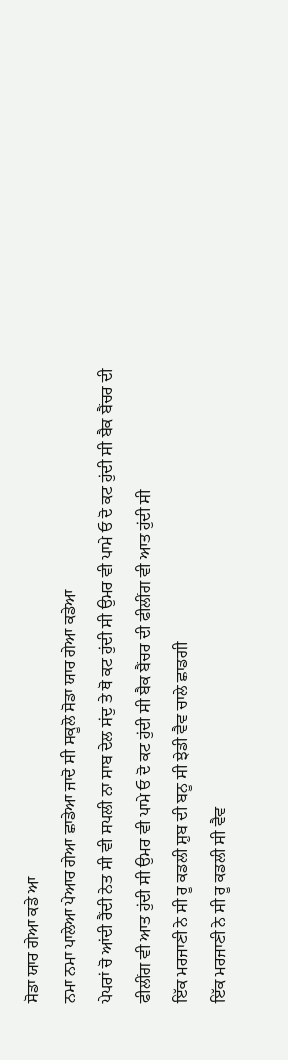ਸੋਡਾ ਯਾਰ ਗੇਆ ਕਡੇ ਆ
ਨਮਾ ਨਮਾ ਪਾਲੇਆ ਪੇਆਰ ਗੇਆ ਛਾਡੇਆ ਜਾਦੋ ਸੀ ਸਕੂਲੋ ਸੋਡਾ ਯਾਰ ਗੇਆ ਕਡੇਆ
ਪੇਪਰਾਂ ਚੋ ਆਂਦੀ ਰੈਂਦੀ ਨੇਤ ਸੀ ਵੀ ਸਪਲੀ ਨਾ ਸਾਬ ਦੇਲ ਸਂਦੁ ਤੇ ਥੋ ਕਟ ਹੁਂਦੀ ਸੀ ਉਮਰ ਵੀ ਪਾਮੇ ਓ ਦੋ ਕਟ ਹੁਂਦੀ ਸੀ ਬੈਕ ਬੈਂਚਰ ਦੀ
ਫੀਲੀਂਗ ਵੀ ਆਤ ਹੁਂਦੀ ਸੀ ਉਮਰ ਵੀ ਪਾਮੇ ਓ ਦੋ ਕਟ ਹੁਂਦੀ ਸੀ ਬੈਕ ਬੈਂਚਰ ਦੀ ਫੀਲੀਂਗ ਵੀ ਆਤ ਹੁਂਦੀ ਸੀ
ਇੱਕ ਮਰਜਾਣੀ ਨੇ ਸੀ ਰੂ ਕਡਲੀ ਸ਼ੁਬ ਦੀ ਬਨੂ ਸੀ ਝੇਡੀ ਵੈਵ ਚਾਲੇ ਛਾਡਗੀ
ਇੱਕ ਮਰਜਾਣੀ ਨੇ ਸੀ ਰੂ ਕਡਲੀ ਸੀ ਵੈਵ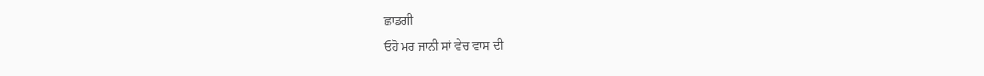ਛਾਡਗੀ
ਓਹੋ ਮਰ ਜਾਨੀ ਸਾਂ ਵੇਚ ਵਾਸ ਦੀ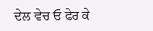ਦੇਲ ਵੇਚ ਓ ਫੇਰ ਕੇ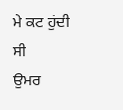ਮੇ ਕਟ ਹੁਂਦੀ ਸੀ
ਉਮਰ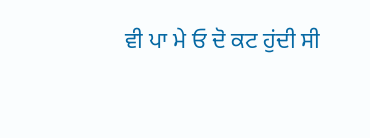ਵੀ ਪਾ ਮੇ ਓ ਦੋ ਕਟ ਹੁਂਦੀ ਸੀ